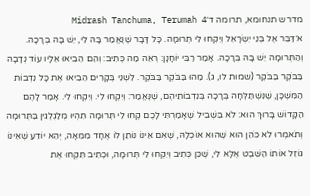מדרש תנחומא, תרומה ד׳Midrash Tanchuma, Terumah 4
א׳דַּבֵּר אֶל בְּנֵי יִשְׂרָאֵל וְיִקְחוּ לִי תְּרוּמָה. כָּל דָּבָר שֶׁנֶּאֱמַר בָּהּ לִי, יֵשׁ בָּהּ בְּרָכָה. וְהַתְּרוּמָה יֵשׁ בָּהּ בְּרָכָה. אָמַר רַבִּי יוֹחָנָן: רְאֵה מַה כְּתִיב: וְהֵם הֵבִיאוּ אֵלָיו עוֹד נְדָבָה בַּבֹּקֶר בַּבֹּקֶר (שמות לו, ג). מַהוּ בַּבֹּקֶר בַּבֹּקֶר. לִשְׁנֵי בְּקָרִים הֵבִיאוּ אֶת כָּל נִדְבוֹת הַמִּשְׁכָּן, שֶׁנִּשְׁתַּלְּחָה בְּרָכָה בְּנִדְבוֹתֵיהֶם, שֶׁנֶּאֱמַר: וְיִקְחוּ לִי. וְיִקְחוּ לִי. אָמַר לָהֶם הַקָּדוֹשׁ בָּרוּךְ הוּא: לֹא בִּשְׁבִיל שֶׁאָמַרְתִּי לָכֶם קְחוּ לִי תְּרוּמָה תִּהְיוּ מְלַגְלְגִין בַּתְּרוּמָה וְתֹאמְרוּ לֹא כֹּהֵן הוּא שֶׁהוּא אוֹכְלָהּ, שֶׁאִם אֵינוֹ נוֹתֵן לוֹ אֶחָד מִמֵּאָה, יְהֵא יוֹדֵעַ שֶׁאֵינוֹ גּוֹזֵל אוֹתוֹ הַשֵּׁבֶט אֶלָּא לִי, שֶׁכֵּן כְּתִיב וְיִקְחוּ לִי תְּרוּמָה, וּכְתִיב תִּקְחוּ אֶת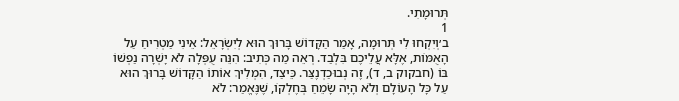תְּרוּמָתִי.
1
ב׳וְיִקְחוּ לִי תְּרוּמָה, אָמַר הַקָּדוֹשׁ בָּרוּךְ הוּא לְיִשְׂרָאֵל: אֵינִי מַטְרִיחַ עַל הָאֻמּוֹת, אֶלָּא עֲלֵיכֶם בִּלְבַד. רְאֵה מַה כְּתִיב: הִנֵּה עֻפְּלָה לֹא יָשְׁרָה נַפְשׁוֹ בּוֹ (חבקוק ב, ד), זֶה נְבוּכַדְנֶצַּר. כֵּיצַד, הִמְלִיךְ אוֹתוֹ הַקָּדוֹשׁ בָּרוּךְ הוּא עַל כָּל הָעוֹלָם וְלֹא הָיָה שָׂמֵחַ בְּחֶלְקוֹ, שֶׁנֶּאֱמַר: לֹא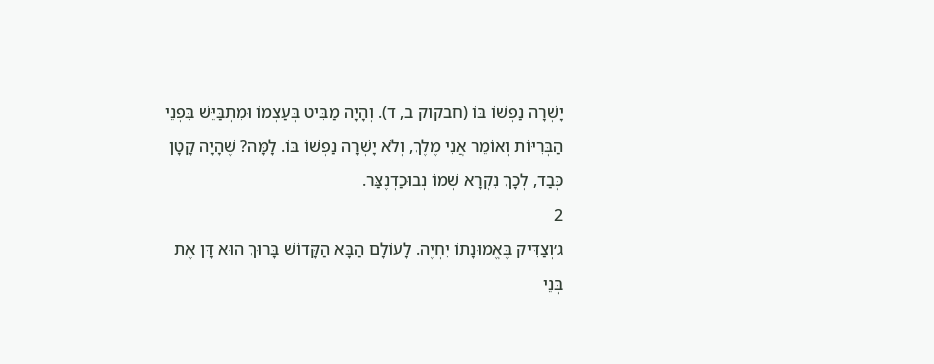יָשְׁרָה נַפְשׁוֹ בּוֹ (חבקוק ב, ד). וְהָיָה מַבִּיט בְּעַצְמוֹ וּמִתְבַּיֵּשׁ בִּפְנֵי הַבְּרִיּוֹת וְאוֹמֵר אֲנִי מֶלֶךְ, וְלֹא יָשְׁרָה נַפְשׁוֹ בּוֹ. לָמָּה? שֶׁהָיָה קָטָן כְּבַד, לְכָךְ נִקְרָא שְׁמוֹ נְבוּכַדְנֶצַּר.
2
ג׳וְצַדִּיק בֶּאֱמוּנָתוֹ יִחְיֶה. לָעוֹלָם הַבָּא הַקָּדוֹשׁ בָּרוּךְ הוּא דָּן אֶת בְּנֵי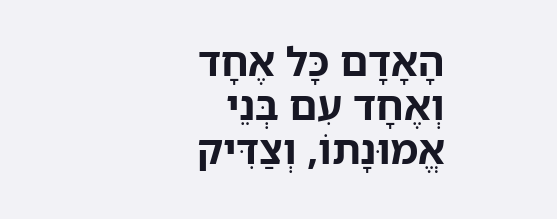הָאָדָם כָּל אֶחָד וְאֶחָד עִם בְּנֵי אֱמוּנָתוֹ, וְצַדִּיק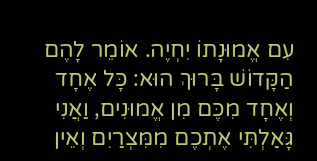עִם אֱמוּנָתוֹ יִחְיֶה. אוֹמֵר לָהֶם הַקָּדוֹשׁ בָּרוּךְ הוּא: כָּל אֶחָד וְאֶחָד מִכֶּם מִן אֱמוּנִים, וַאֲנִי גָּאַלְתִּי אֶתְכֶם מִמִּצְרַיִם וְאֵין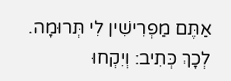אַתֶּם מַפְרִישִׁין לִי תְּרוּמָה. לְכָךְ כְּתִיב: וְיִקְחוּ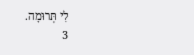לִי תְּרוּמָה.
3